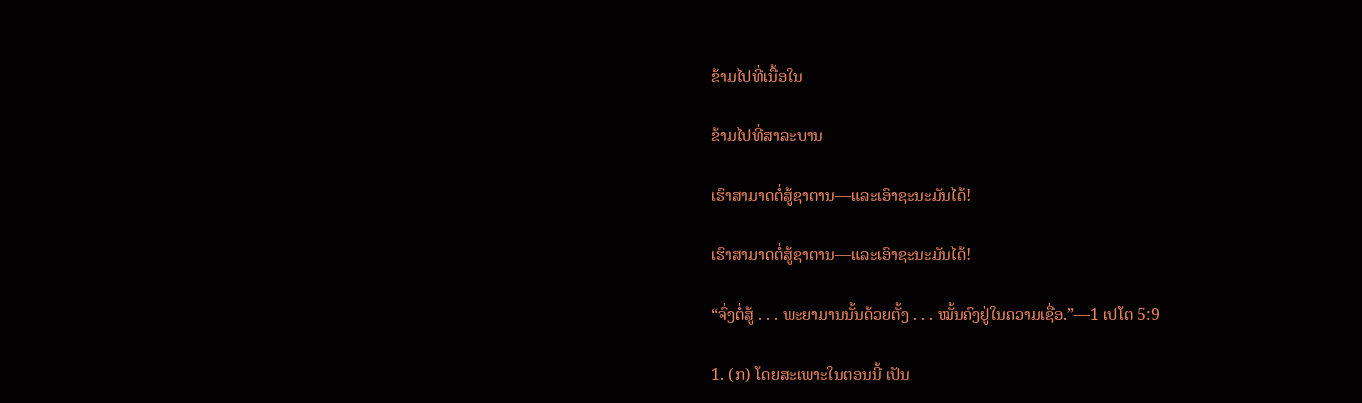ຂ້າມໄປທີ່ເນື້ອໃນ

ຂ້າມໄປທີ່ສາລະບານ

ເຮົາສາມາດຕໍ່ສູ້ຊາຕານ—ແລະເອົາຊະນະມັນໄດ້!

ເຮົາສາມາດຕໍ່ສູ້ຊາຕານ—ແລະເອົາຊະນະມັນໄດ້!

“ຈົ່ງຕໍ່ສູ້ . . . ພະຍາມານນັ້ນດ້ວຍຕັ້ງ . . . ໝັ້ນຄົງຢູ່ໃນຄວາມເຊື່ອ.”—1 ເປໂຕ 5:9

1. (ກ) ໂດຍສະເພາະໃນຕອນນີ້ ເປັນ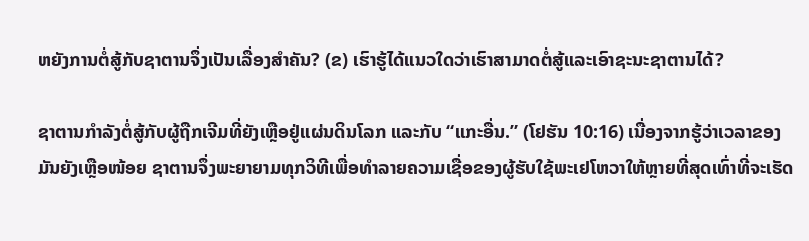ຫຍັງການຕໍ່ສູ້ກັບຊາຕານຈຶ່ງເປັນເລື່ອງສຳຄັນ? (ຂ) ເຮົາຮູ້ໄດ້ແນວໃດວ່າເຮົາສາມາດຕໍ່ສູ້ແລະເອົາຊະນະຊາຕານໄດ້?

ຊາຕານກຳລັງຕໍ່ສູ້ກັບຜູ້ຖືກເຈີມທີ່ຍັງເຫຼືອຢູ່ແຜ່ນດິນໂລກ ແລະກັບ “ແກະອື່ນ.” (ໂຢຮັນ 10:16) ເນື່ອງຈາກຮູ້ວ່າເວລາຂອງມັນຍັງເຫຼືອໜ້ອຍ ຊາຕານຈຶ່ງພະຍາຍາມທຸກວິທີເພື່ອທຳລາຍຄວາມເຊື່ອຂອງຜູ້ຮັບໃຊ້ພະເຢໂຫວາໃຫ້ຫຼາຍທີ່ສຸດເທົ່າທີ່ຈະເຮັດ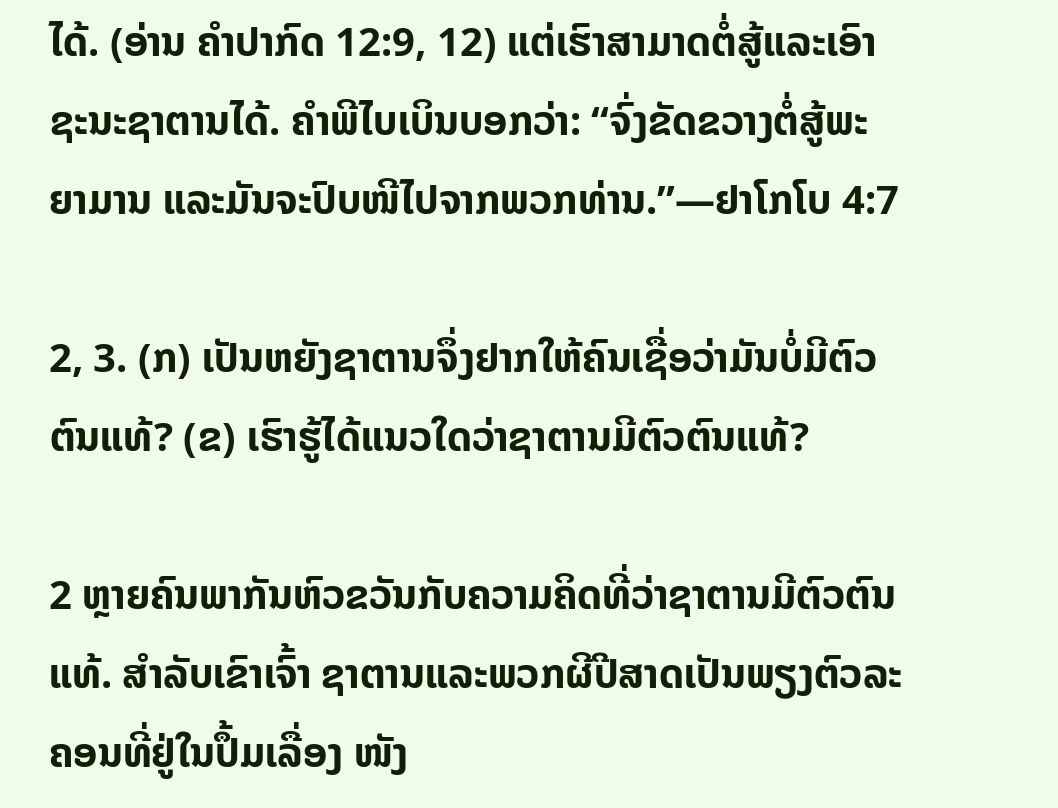ໄດ້. (ອ່ານ ຄຳປາກົດ 12:9, 12) ແຕ່ເຮົາສາມາດຕໍ່ສູ້ແລະເອົາຊະນະຊາຕານໄດ້. ຄຳພີໄບເບິນບອກວ່າ: “ຈົ່ງຂັດຂວາງຕໍ່ສູ້ພະຍາມານ ແລະມັນຈະປົບໜີໄປຈາກພວກທ່ານ.”—ຢາໂກໂບ 4:7

2, 3. (ກ) ເປັນຫຍັງຊາຕານຈຶ່ງຢາກໃຫ້ຄົນເຊື່ອວ່າມັນບໍ່ມີຕົວຕົນແທ້? (ຂ) ເຮົາຮູ້ໄດ້ແນວໃດວ່າຊາຕານມີຕົວຕົນແທ້?

2 ຫຼາຍຄົນພາກັນຫົວຂວັນກັບຄວາມຄິດທີ່ວ່າຊາຕານມີຕົວຕົນແທ້. ສຳລັບເຂົາເຈົ້າ ຊາຕານແລະພວກຜີປີສາດເປັນພຽງຕົວລະຄອນທີ່ຢູ່ໃນປຶ້ມເລື່ອງ ໜັງ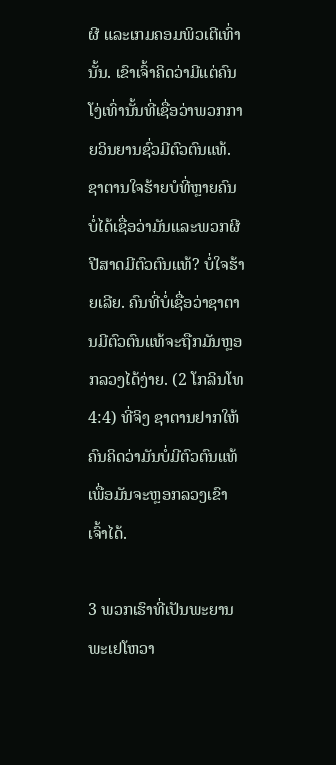ຜີ ແລະເກມຄອມພິວເຕີເທົ່ານັ້ນ. ເຂົາເຈົ້າຄິດວ່າມີແຕ່ຄົນໂງ່ເທົ່ານັ້ນທີ່ເຊື່ອວ່າພວກກາຍວິນຍານຊົ່ວມີຕົວຕົນແທ້. ຊາຕານໃຈຮ້າຍບໍທີ່ຫຼາຍຄົນບໍ່ໄດ້ເຊື່ອວ່າມັນແລະພວກຜີປີສາດມີຕົວຕົນແທ້? ບໍ່ໃຈຮ້າຍເລີຍ. ຄົນທີ່ບໍ່ເຊື່ອວ່າຊາຕານມີຕົວຕົນແທ້ຈະຖືກມັນຫຼອກລວງໄດ້ງ່າຍ. (2 ໂກລິນໂທ 4:4) ທີ່ຈິງ ຊາຕານຢາກໃຫ້ຄົນຄິດວ່າມັນບໍ່ມີຕົວຕົນແທ້ ເພື່ອມັນຈະຫຼອກລວງເຂົາເຈົ້າໄດ້.

3 ພວກເຮົາທີ່ເປັນພະຍານພະເຢໂຫວາ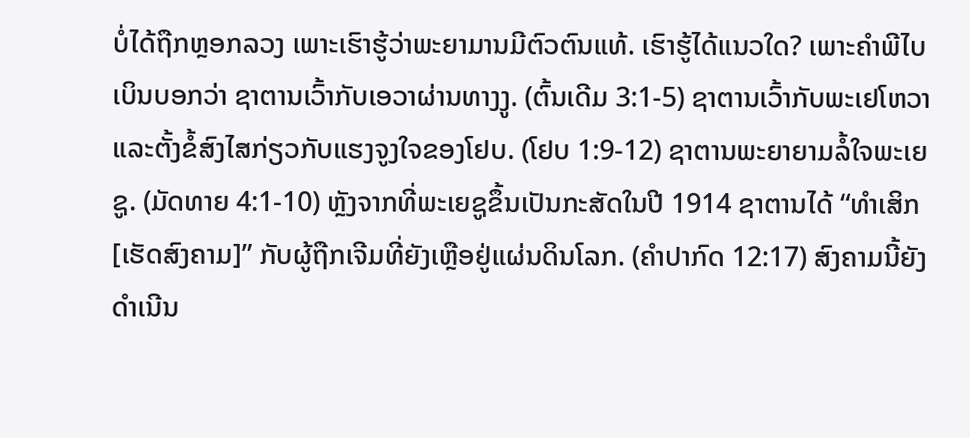ບໍ່ໄດ້ຖືກຫຼອກລວງ ເພາະເຮົາຮູ້ວ່າພະຍາມານມີຕົວຕົນແທ້. ເຮົາຮູ້ໄດ້ແນວໃດ? ເພາະຄຳພີໄບເບິນບອກວ່າ ຊາຕານເວົ້າກັບເອວາຜ່ານທາງງູ. (ຕົ້ນເດີມ 3:1-5) ຊາຕານເວົ້າກັບພະເຢໂຫວາແລະຕັ້ງຂໍ້ສົງໄສກ່ຽວກັບແຮງຈູງໃຈຂອງໂຢບ. (ໂຢບ 1:9-12) ຊາຕານພະຍາຍາມລໍ້ໃຈພະເຍຊູ. (ມັດທາຍ 4:1-10) ຫຼັງຈາກທີ່ພະເຍຊູຂຶ້ນເປັນກະສັດໃນປີ 1914 ຊາຕານໄດ້ “ທຳເສິກ [ເຮັດສົງຄາມ]” ກັບຜູ້ຖືກເຈີມທີ່ຍັງເຫຼືອຢູ່ແຜ່ນດິນໂລກ. (ຄຳປາກົດ 12:17) ສົງຄາມນີ້ຍັງດຳເນີນ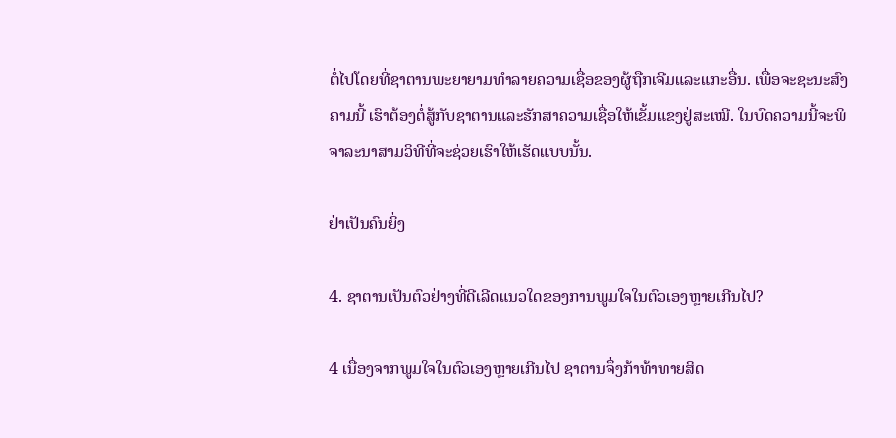ຕໍ່ໄປໂດຍທີ່ຊາຕານພະຍາຍາມທຳລາຍຄວາມເຊື່ອຂອງຜູ້ຖືກເຈີມແລະແກະອື່ນ. ເພື່ອຈະຊະນະສົງຄາມນີ້ ເຮົາຕ້ອງຕໍ່ສູ້ກັບຊາຕານແລະຮັກສາຄວາມເຊື່ອໃຫ້ເຂັ້ມແຂງຢູ່ສະເໝີ. ໃນບົດຄວາມນີ້ຈະພິຈາລະນາສາມວິທີທີ່ຈະຊ່ວຍເຮົາໃຫ້ເຮັດແບບນັ້ນ.

ຢ່າເປັນຄົນຍິ່ງ

4. ຊາຕານເປັນຕົວຢ່າງທີ່ດີເລີດແນວໃດຂອງການພູມໃຈໃນຕົວເອງຫຼາຍເກີນໄປ?

4 ເນື່ອງຈາກພູມໃຈໃນຕົວເອງຫຼາຍເກີນໄປ ຊາຕານຈຶ່ງກ້າທ້າທາຍສິດ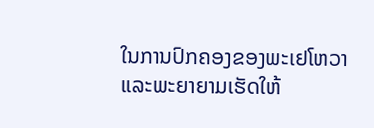ໃນການປົກຄອງຂອງພະເຢໂຫວາ ແລະພະຍາຍາມເຮັດໃຫ້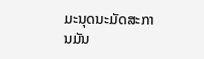ມະນຸດນະມັດສະການມັນ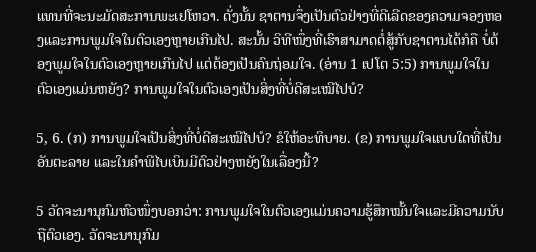ແທນທີ່ຈະນະມັດສະການພະເຢໂຫວາ. ດັ່ງນັ້ນ ຊາຕານຈຶ່ງເປັນຕົວຢ່າງທີ່ດີເລີດຂອງຄວາມຈອງຫອງແລະການພູມໃຈໃນຕົວເອງຫຼາຍເກີນໄປ. ສະນັ້ນ ວິທີໜຶ່ງທີ່ເຮົາສາມາດຕໍ່ສູ້ກັບຊາຕານໄດ້ກໍຄື ບໍ່ຕ້ອງພູມໃຈໃນຕົວເອງຫຼາຍເກີນໄປ ແຕ່ຕ້ອງເປັນຄົນຖ່ອມໃຈ. (ອ່ານ 1 ເປໂຕ 5:5) ການພູມໃຈໃນຕົວເອງແມ່ນຫຍັງ? ການພູມໃຈໃນຕົວເອງເປັນສິ່ງທີ່ບໍ່ດີສະເໝີໄປບໍ?

5, 6. (ກ) ການພູມໃຈເປັນສິ່ງທີ່ບໍ່ດີສະເໝີໄປບໍ? ຂໍໃຫ້ອະທິບາຍ. (ຂ) ການພູມໃຈແບບໃດທີ່ເປັນອັນຕະລາຍ ແລະໃນຄຳພີໄບເບິນມີຕົວຢ່າງຫຍັງໃນເລື່ອງນີ້?

5 ວັດຈະນານຸກົມຫົວໜຶ່ງບອກວ່າ: ການພູມໃຈໃນຕົວເອງແມ່ນຄວາມຮູ້ສຶກໝັ້ນໃຈແລະມີຄວາມນັບຖືຕົວເອງ. ວັດຈະນານຸກົມ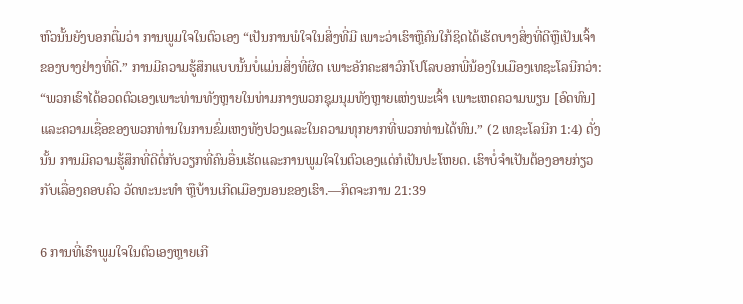ຫົວນັ້ນຍັງບອກຕື່ມວ່າ ການພູມໃຈໃນຕົວເອງ “ເປັນການພໍໃຈໃນສິ່ງທີ່ມີ ເພາະວ່າເຮົາຫຼືຄົນໃກ້ຊິດໄດ້ເຮັດບາງສິ່ງທີ່ດີຫຼືເປັນເຈົ້າຂອງບາງຢ່າງທີ່ດີ.” ການມີຄວາມຮູ້ສຶກແບບນັ້ນບໍ່ແມ່ນສິ່ງທີ່ຜິດ ເພາະອັກຄະສາວົກໂປໂລບອກພີ່ນ້ອງໃນເມືອງເທຊະໂລນີກວ່າ: “ພວກເຮົາໄດ້ອວດຕົວເອງເພາະທ່ານທັງຫຼາຍໃນທ່າມກາງພວກຊຸມນຸມທັງຫຼາຍແຫ່ງພະເຈົ້າ ເພາະເຫດຄວາມພຽນ [ອົດທົນ] ແລະຄວາມເຊື່ອຂອງພວກທ່ານໃນການຂົ່ມເຫງທັງປວງແລະໃນຄວາມທຸກຍາກທີ່ພວກທ່ານໄດ້ທົນ.” (2 ເທຊະໂລນີກ 1:4) ດັ່ງນັ້ນ ການມີຄວາມຮູ້ສຶກທີ່ດີຕໍ່ກັບວຽກທີ່ຄົນອື່ນເຮັດແລະການພູມໃຈໃນຕົວເອງແດ່ກໍເປັນປະໂຫຍດ. ເຮົາບໍ່ຈຳເປັນຕ້ອງອາຍກ່ຽວກັບເລື່ອງຄອບຄົວ ວັດທະນະທຳ ຫຼືບ້ານເກີດເມືອງນອນຂອງເຮົາ.—ກິດຈະການ 21:39

6 ການທີ່ເຮົາພູມໃຈໃນຕົວເອງຫຼາຍເກີ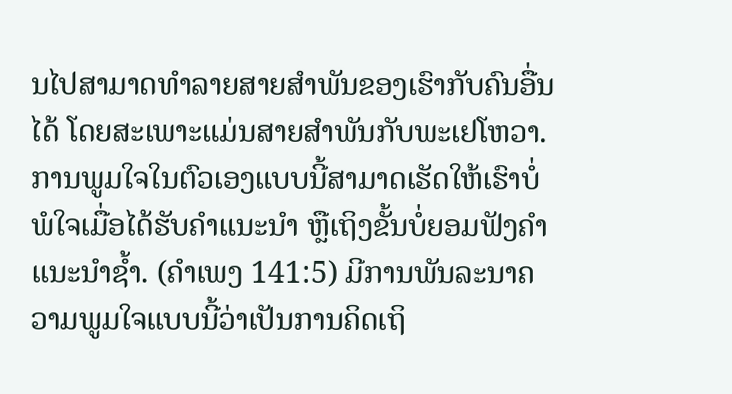ນໄປສາມາດທຳລາຍສາຍສຳພັນຂອງເຮົາກັບຄົນອື່ນໄດ້ ໂດຍສະເພາະແມ່ນສາຍສຳພັນກັບພະເຢໂຫວາ. ການພູມໃຈໃນຕົວເອງແບບນີ້ສາມາດເຮັດໃຫ້ເຮົາບໍ່ພໍໃຈເມື່ອໄດ້ຮັບຄຳແນະນຳ ຫຼືເຖິງຂັ້ນບໍ່ຍອມຟັງຄຳແນະນຳຊໍ້າ. (ຄຳເພງ 141:5) ມີການພັນລະນາຄວາມພູມໃຈແບບນີ້ວ່າເປັນການຄິດເຖິ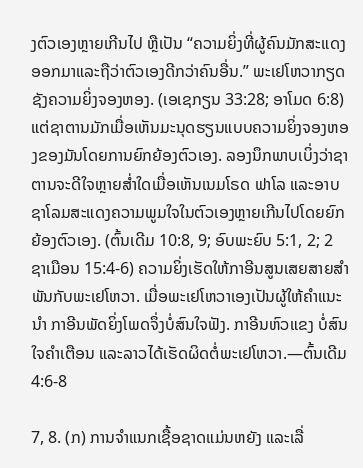ງຕົວເອງຫຼາຍເກີນໄປ ຫຼືເປັນ “ຄວາມຍິ່ງທີ່ຜູ້ຄົນມັກສະແດງອອກມາແລະຖືວ່າຕົວເອງດີກວ່າຄົນອື່ນ.” ພະເຢໂຫວາກຽດຊັງຄວາມຍິ່ງຈອງຫອງ. (ເອເຊກຽນ 33:28; ອາໂມດ 6:8) ແຕ່ຊາຕານມັກເມື່ອເຫັນມະນຸດຮຽນແບບຄວາມຍິ່ງຈອງຫອງຂອງມັນໂດຍການຍົກຍ້ອງຕົວເອງ. ລອງນຶກພາບເບິ່ງວ່າຊາຕານຈະດີໃຈຫຼາຍສໍ່າໃດເມື່ອເຫັນເນມໂຣດ ຟາໂລ ແລະອາບຊາໂລມສະແດງຄວາມພູມໃຈໃນຕົວເອງຫຼາຍເກີນໄປໂດຍຍົກຍ້ອງຕົວເອງ. (ຕົ້ນເດີມ 10:8, 9; ອົບພະຍົບ 5:1, 2; 2 ຊາເມືອນ 15:4-6) ຄວາມຍິ່ງເຮັດໃຫ້ກາອີນສູນເສຍສາຍສຳພັນກັບພະເຢໂຫວາ. ເມື່ອພະເຢໂຫວາເອງເປັນຜູ້ໃຫ້ຄຳແນະນຳ ກາອີນພັດຍິ່ງໂພດຈຶ່ງບໍ່ສົນໃຈຟັງ. ກາອີນຫົວແຂງ ບໍ່ສົນໃຈຄຳເຕືອນ ແລະລາວໄດ້ເຮັດຜິດຕໍ່ພະເຢໂຫວາ.—ຕົ້ນເດີມ 4:6-8

7, 8. (ກ) ການຈຳແນກເຊື້ອຊາດແມ່ນຫຍັງ ແລະເລື່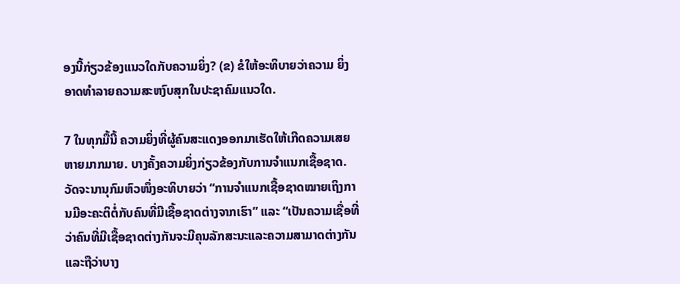ອງນີ້ກ່ຽວຂ້ອງແນວໃດກັບຄວາມຍິ່ງ? (ຂ) ຂໍໃຫ້ອະທິບາຍວ່າຄວາມ ຍິ່ງອາດທຳລາຍຄວາມສະຫງົບສຸກໃນປະຊາຄົມແນວໃດ.

7 ໃນທຸກມື້ນີ້ ຄວາມຍິ່ງທີ່ຜູ້ຄົນສະແດງອອກມາເຮັດໃຫ້ເກີດຄວາມເສຍຫາຍມາກມາຍ. ບາງຄັ້ງຄວາມຍິ່ງກ່ຽວຂ້ອງກັບການຈຳແນກເຊື້ອຊາດ. ວັດຈະນານຸກົມຫົວໜຶ່ງອະທິບາຍວ່າ “ການຈຳແນກເຊື້ອຊາດໝາຍເຖິງການມີອະຄະຕິຕໍ່ກັບຄົນທີ່ມີເຊື້ອຊາດຕ່າງຈາກເຮົາ” ແລະ “ເປັນຄວາມເຊື່ອທີ່ວ່າຄົນທີ່ມີເຊື້ອຊາດຕ່າງກັນຈະມີຄຸນລັກສະນະແລະຄວາມສາມາດຕ່າງກັນ ແລະຖືວ່າບາງ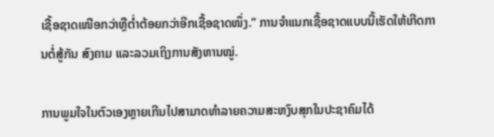ເຊື້ອຊາດເໜືອກວ່າຫຼືຕໍ່າຕ້ອຍກວ່າອີກເຊື້ອຊາດໜຶ່ງ.” ການຈຳແນກເຊື້ອຊາດແບບນີ້ເຮັດໃຫ້ເກີດການຕໍ່ສູ້ກັນ ສົງຄາມ ແລະລວມເຖິງການສັງຫານໝູ່.

ການພູມໃຈໃນຕົວເອງຫຼາຍເກີນໄປສາມາດທຳລາຍຄວາມສະຫງົບສຸກໃນປະຊາຄົມໄດ້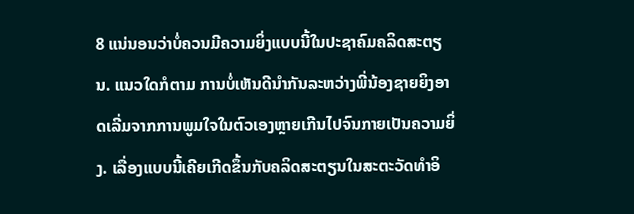8 ແນ່ນອນວ່າບໍ່ຄວນມີຄວາມຍິ່ງແບບນີ້ໃນປະຊາຄົມຄລິດສະຕຽນ. ແນວໃດກໍຕາມ ການບໍ່ເຫັນດີນຳກັນລະຫວ່າງພີ່ນ້ອງຊາຍຍິງອາດເລີ່ມຈາກການພູມໃຈໃນຕົວເອງຫຼາຍເກີນໄປຈົນກາຍເປັນຄວາມຍິ່ງ. ເລື່ອງແບບນີ້ເຄີຍເກີດຂຶ້ນກັບຄລິດສະຕຽນໃນສະຕະວັດທຳອິ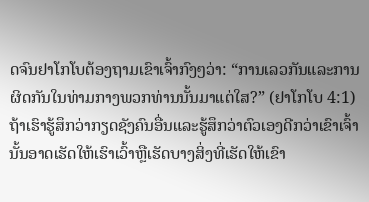ດຈົນຢາໂກໂບຕ້ອງຖາມເຂົາເຈົ້າກົງໆວ່າ: “ການເລວກັນແລະການຜິດກັນໃນທ່າມກາງພວກທ່ານນັ້ນມາແຕ່ໃສ?” (ຢາໂກໂບ 4:1) ຖ້າເຮົາຮູ້ສຶກວ່າກຽດຊັງຄົນອື່ນແລະຮູ້ສຶກວ່າຕົວເອງດີກວ່າເຂົາເຈົ້າ ນັ້ນອາດເຮັດໃຫ້ເຮົາເວົ້າຫຼືເຮັດບາງສິ່ງທີ່ເຮັດໃຫ້ເຂົາ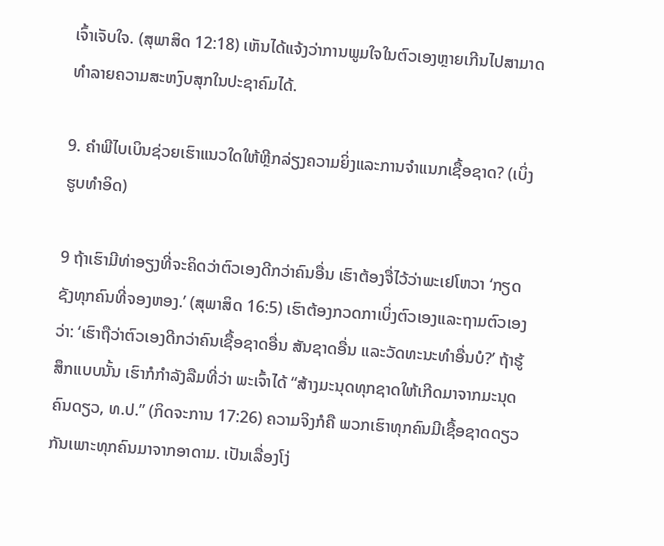ເຈົ້າເຈັບໃຈ. (ສຸພາສິດ 12:18) ເຫັນໄດ້ແຈ້ງວ່າການພູມໃຈໃນຕົວເອງຫຼາຍເກີນໄປສາມາດທຳລາຍຄວາມສະຫງົບສຸກໃນປະຊາຄົມໄດ້.

9. ຄຳພີໄບເບິນຊ່ວຍເຮົາແນວໃດໃຫ້ຫຼີກລ່ຽງຄວາມຍິ່ງແລະການຈຳແນກເຊື້ອຊາດ? (ເບິ່ງຮູບທຳອິດ)

9 ຖ້າເຮົາມີທ່າອຽງທີ່ຈະຄິດວ່າຕົວເອງດີກວ່າຄົນອື່ນ ເຮົາຕ້ອງຈື່ໄວ້ວ່າພະເຢໂຫວາ ‘ກຽດຊັງທຸກຄົນທີ່ຈອງຫອງ.’ (ສຸພາສິດ 16:5) ເຮົາຕ້ອງກວດກາເບິ່ງຕົວເອງແລະຖາມຕົວເອງວ່າ: ‘ເຮົາຖືວ່າຕົວເອງດີກວ່າຄົນເຊື້ອຊາດອື່ນ ສັນຊາດອື່ນ ແລະວັດທະນະທຳອື່ນບໍ?’ ຖ້າຮູ້ສຶກແບບນັ້ນ ເຮົາກໍກຳລັງລືມທີ່ວ່າ ພະເຈົ້າໄດ້ “ສ້າງມະນຸດທຸກຊາດໃຫ້ເກີດມາຈາກມະນຸດຄົນດຽວ, ທ.ປ.” (ກິດຈະການ 17:26) ຄວາມຈິງກໍຄື ພວກເຮົາທຸກຄົນມີເຊື້ອຊາດດຽວກັນເພາະທຸກຄົນມາຈາກອາດາມ. ເປັນເລື່ອງໂງ່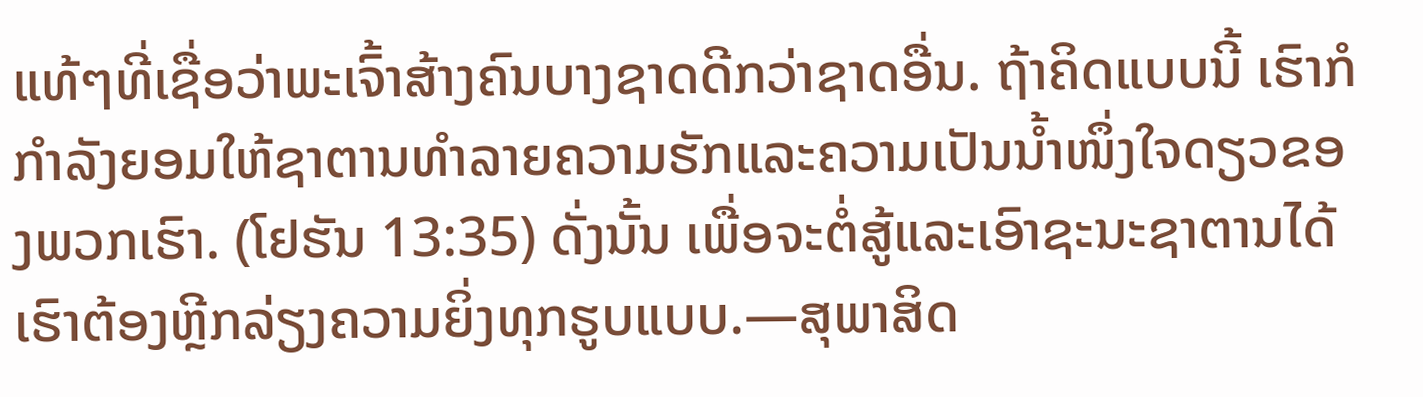ແທ້ໆທີ່ເຊື່ອວ່າພະເຈົ້າສ້າງຄົນບາງຊາດດີກວ່າຊາດອື່ນ. ຖ້າຄິດແບບນີ້ ເຮົາກໍກຳລັງຍອມໃຫ້ຊາຕານທຳລາຍຄວາມຮັກແລະຄວາມເປັນນໍ້າໜຶ່ງໃຈດຽວຂອງພວກເຮົາ. (ໂຢຮັນ 13:35) ດັ່ງນັ້ນ ເພື່ອຈະຕໍ່ສູ້ແລະເອົາຊະນະຊາຕານໄດ້ ເຮົາຕ້ອງຫຼີກລ່ຽງຄວາມຍິ່ງທຸກຮູບແບບ.—ສຸພາສິດ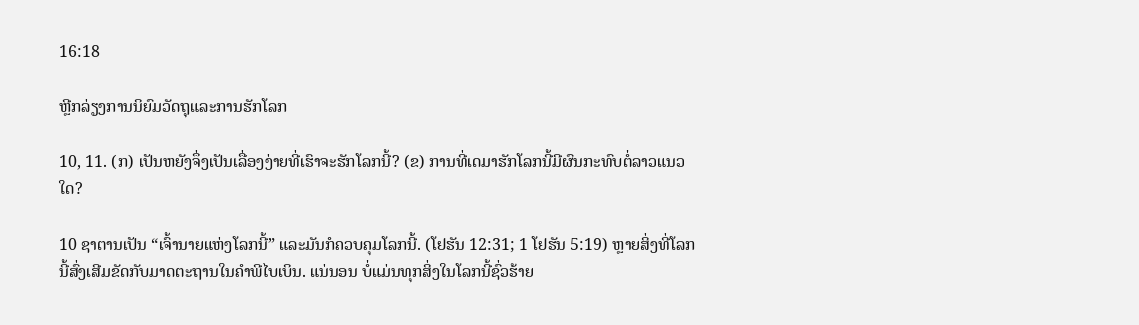16:18

ຫຼີກລ່ຽງການນິຍົມວັດຖຸແລະການຮັກໂລກ

10, 11. (ກ) ເປັນຫຍັງຈຶ່ງເປັນເລື່ອງງ່າຍທີ່ເຮົາຈະຮັກໂລກນີ້? (ຂ) ການທີ່ເດມາຮັກໂລກນີ້ມີຜົນກະທົບຕໍ່ລາວແນວໃດ?

10 ຊາຕານເປັນ “ເຈົ້ານາຍແຫ່ງໂລກນີ້” ແລະມັນກໍຄວບຄຸມໂລກນີ້. (ໂຢຮັນ 12:31; 1 ໂຢຮັນ 5:19) ຫຼາຍສິ່ງທີ່ໂລກນີ້ສົ່ງເສີມຂັດກັບມາດຕະຖານໃນຄຳພີໄບເບິນ. ແນ່ນອນ ບໍ່ແມ່ນທຸກສິ່ງໃນໂລກນີ້ຊົ່ວຮ້າຍ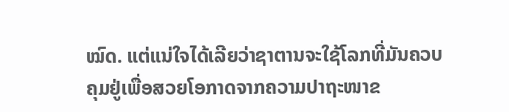ໝົດ. ແຕ່ແນ່ໃຈໄດ້ເລີຍວ່າຊາຕານຈະໃຊ້ໂລກທີ່ມັນຄວບຄຸມຢູ່ເພື່ອສວຍໂອກາດຈາກຄວາມປາຖະໜາຂ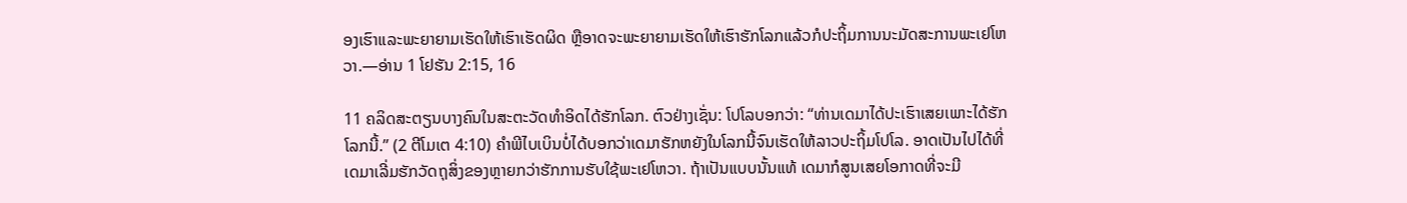ອງເຮົາແລະພະຍາຍາມເຮັດໃຫ້ເຮົາເຮັດຜິດ ຫຼືອາດຈະພະຍາຍາມເຮັດໃຫ້ເຮົາຮັກໂລກແລ້ວກໍປະຖິ້ມການນະມັດສະການພະເຢໂຫວາ.—ອ່ານ 1 ໂຢຮັນ 2:15, 16

11 ຄລິດສະຕຽນບາງຄົນໃນສະຕະວັດທຳອິດໄດ້ຮັກໂລກ. ຕົວຢ່າງເຊັ່ນ: ໂປໂລບອກວ່າ: “ທ່ານເດມາໄດ້ປະເຮົາເສຍເພາະໄດ້ຮັກໂລກນີ້.” (2 ຕີໂມເຕ 4:10) ຄຳພີໄບເບິນບໍ່ໄດ້ບອກວ່າເດມາຮັກຫຍັງໃນໂລກນີ້ຈົນເຮັດໃຫ້ລາວປະຖິ້ມໂປໂລ. ອາດເປັນໄປໄດ້ທີ່ເດມາເລີ່ມຮັກວັດຖຸສິ່ງຂອງຫຼາຍກວ່າຮັກການຮັບໃຊ້ພະເຢໂຫວາ. ຖ້າເປັນແບບນັ້ນແທ້ ເດມາກໍສູນເສຍໂອກາດທີ່ຈະມີ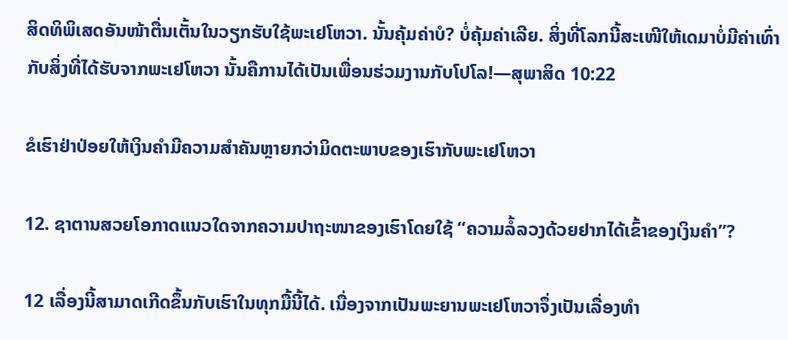ສິດທິພິເສດອັນໜ້າຕື່ນເຕັ້ນໃນວຽກຮັບໃຊ້ພະເຢໂຫວາ. ນັ້ນຄຸ້ມຄ່າບໍ? ບໍ່ຄຸ້ມຄ່າເລີຍ. ສິ່ງທີ່ໂລກນີ້ສະເໜີໃຫ້ເດມາບໍ່ມີຄ່າເທົ່າກັບສິ່ງທີ່ໄດ້ຮັບຈາກພະເຢໂຫວາ ນັ້ນຄືການໄດ້ເປັນເພື່ອນຮ່ວມງານກັບໂປໂລ!—ສຸພາສິດ 10:22

ຂໍເຮົາຢ່າປ່ອຍໃຫ້ເງິນຄຳມີຄວາມສຳຄັນຫຼາຍກວ່າມິດຕະພາບຂອງເຮົາກັບພະເຢໂຫວາ

12. ຊາຕານສວຍໂອກາດແນວໃດຈາກຄວາມປາຖະໜາຂອງເຮົາໂດຍໃຊ້ “ຄວາມລໍ້ລວງດ້ວຍຢາກໄດ້ເຂົ້າຂອງເງິນຄຳ”?

12 ເລື່ອງນີ້ສາມາດເກີດຂຶ້ນກັບເຮົາໃນທຸກມື້ນີ້ໄດ້. ເນື່ອງຈາກເປັນພະຍານພະເຢໂຫວາຈຶ່ງເປັນເລື່ອງທຳ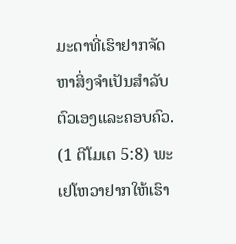ມະດາທີ່ເຮົາຢາກຈັດຫາສິ່ງຈຳເປັນສຳລັບຕົວເອງແລະຄອບຄົວ. (1 ຕີໂມເຕ 5:8) ພະເຢໂຫວາຢາກໃຫ້ເຮົາ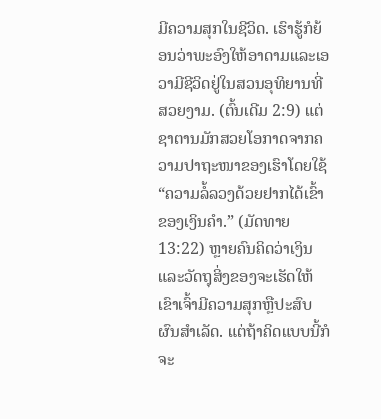ມີຄວາມສຸກໃນຊີວິດ. ເຮົາຮູ້ກໍຍ້ອນວ່າພະອົງໃຫ້ອາດາມແລະເອວາມີຊີວິດຢູ່ໃນສວນອຸທິຍານທີ່ສວຍງາມ. (ຕົ້ນເດີມ 2:9) ແຕ່ຊາຕານມັກສວຍໂອກາດຈາກຄວາມປາຖະໜາຂອງເຮົາໂດຍໃຊ້ “ຄວາມລໍ້ລວງດ້ວຍຢາກໄດ້ເຂົ້າຂອງເງິນຄຳ.” (ມັດທາຍ 13:22) ຫຼາຍຄົນຄິດວ່າເງິນແລະວັດຖຸສິ່ງຂອງຈະເຮັດໃຫ້ເຂົາເຈົ້າມີຄວາມສຸກຫຼືປະສົບຜົນສຳເລັດ. ແຕ່ຖ້າຄິດແບບນີ້ກໍຈະ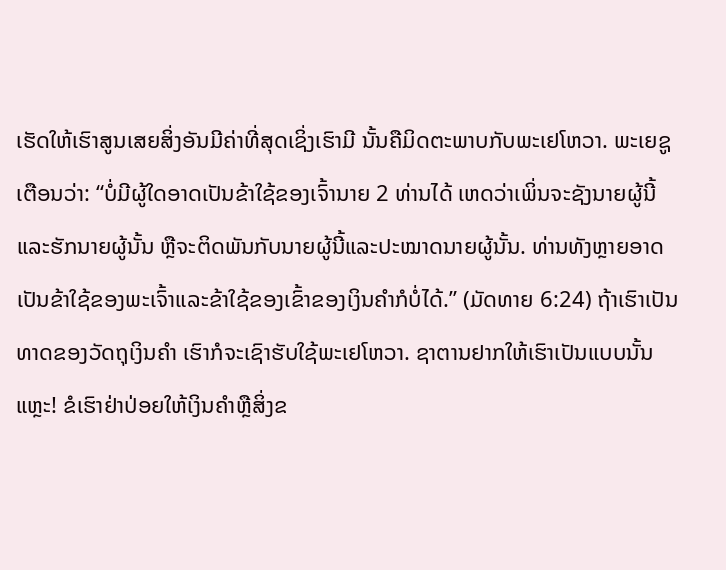ເຮັດໃຫ້ເຮົາສູນເສຍສິ່ງອັນມີຄ່າທີ່ສຸດເຊິ່ງເຮົາມີ ນັ້ນຄືມິດຕະພາບກັບພະເຢໂຫວາ. ພະເຍຊູເຕືອນວ່າ: “ບໍ່ມີຜູ້ໃດອາດເປັນຂ້າໃຊ້ຂອງເຈົ້ານາຍ 2 ທ່ານໄດ້ ເຫດວ່າເພິ່ນຈະຊັງນາຍຜູ້ນີ້ແລະຮັກນາຍຜູ້ນັ້ນ ຫຼືຈະຕິດພັນກັບນາຍຜູ້ນີ້ແລະປະໝາດນາຍຜູ້ນັ້ນ. ທ່ານທັງຫຼາຍອາດເປັນຂ້າໃຊ້ຂອງພະເຈົ້າແລະຂ້າໃຊ້ຂອງເຂົ້າຂອງເງິນຄຳກໍບໍ່ໄດ້.” (ມັດທາຍ 6:24) ຖ້າເຮົາເປັນທາດຂອງວັດຖຸເງິນຄຳ ເຮົາກໍຈະເຊົາຮັບໃຊ້ພະເຢໂຫວາ. ຊາຕານຢາກໃຫ້ເຮົາເປັນແບບນັ້ນແຫຼະ! ຂໍເຮົາຢ່າປ່ອຍໃຫ້ເງິນຄຳຫຼືສິ່ງຂ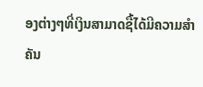ອງຕ່າງໆທີ່ເງິນສາມາດຊື້ໄດ້ມີຄວາມສຳຄັນ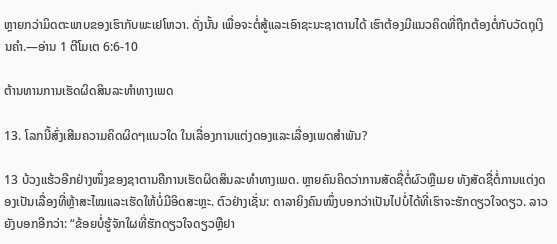ຫຼາຍກວ່າມິດຕະພາບຂອງເຮົາກັບພະເຢໂຫວາ. ດັ່ງນັ້ນ ເພື່ອຈະຕໍ່ສູ້ແລະເອົາຊະນະຊາຕານໄດ້ ເຮົາຕ້ອງມີແນວຄິດທີ່ຖືກຕ້ອງຕໍ່ກັບວັດຖຸເງິນຄຳ.—ອ່ານ 1 ຕີໂມເຕ 6:6-10

ຕ້ານທານການເຮັດຜິດສິນລະທຳທາງເພດ

13. ໂລກນີ້ສົ່ງເສີມຄວາມຄິດຜິດໆແນວໃດ ໃນເລື່ອງການແຕ່ງດອງແລະເລື່ອງເພດສຳພັນ?

13 ບ້ວງແຮ້ວອີກຢ່າງໜຶ່ງຂອງຊາຕານຄືການເຮັດຜິດສິນລະທຳທາງເພດ. ຫຼາຍຄົນຄິດວ່າການສັດຊື່ຕໍ່ຜົວຫຼືເມຍ ທັງສັດຊື່ຕໍ່ການແຕ່ງດອງເປັນເລື່ອງທີ່ຫຼ້າສະໄໝແລະເຮັດໃຫ້ບໍ່ມີອິດສະຫຼະ. ຕົວຢ່າງເຊັ່ນ: ດາລາຍິງຄົນໜຶ່ງບອກວ່າເປັນໄປບໍ່ໄດ້ທີ່ເຮົາຈະຮັກດຽວໃຈດຽວ. ລາວຍັງບອກອີກວ່າ: “ຂ້ອຍບໍ່ຮູ້ຈັກໃຜທີ່ຮັກດຽວໃຈດຽວຫຼືຢາ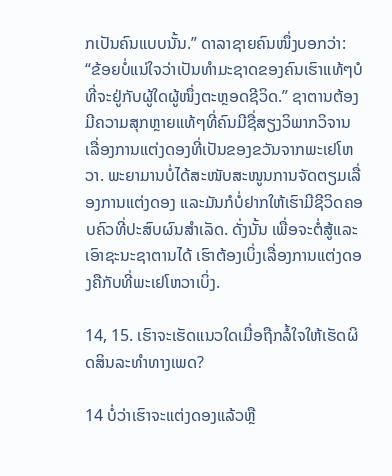ກເປັນຄົນແບບນັ້ນ.” ດາລາຊາຍຄົນໜຶ່ງບອກວ່າ: “ຂ້ອຍບໍ່ແນ່ໃຈວ່າເປັນທຳມະຊາດຂອງຄົນເຮົາແທ້ໆບໍ ທີ່ຈະຢູ່ກັບຜູ້ໃດຜູ້ໜຶ່ງຕະຫຼອດຊີວິດ.” ຊາຕານຕ້ອງມີຄວາມສຸກຫຼາຍແທ້ໆທີ່ຄົນມີຊື່ສຽງວິພາກວິຈານເລື່ອງການແຕ່ງດອງທີ່ເປັນຂອງຂວັນຈາກພະເຢໂຫວາ. ພະຍາມານບໍ່ໄດ້ສະໜັບສະໜູນການຈັດຕຽມເລື່ອງການແຕ່ງດອງ ແລະມັນກໍບໍ່ຢາກໃຫ້ເຮົາມີຊີວິດຄອບຄົວທີ່ປະສົບຜົນສຳເລັດ. ດັ່ງນັ້ນ ເພື່ອຈະຕໍ່ສູ້ແລະເອົາຊະນະຊາຕານໄດ້ ເຮົາຕ້ອງເບິ່ງເລື່ອງການແຕ່ງດອງຄືກັບທີ່ພະເຢໂຫວາເບິ່ງ.

14, 15. ເຮົາຈະເຮັດແນວໃດເມື່ອຖືກລໍ້ໃຈໃຫ້ເຮັດຜິດສິນລະທຳທາງເພດ?

14 ບໍ່ວ່າເຮົາຈະແຕ່ງດອງແລ້ວຫຼື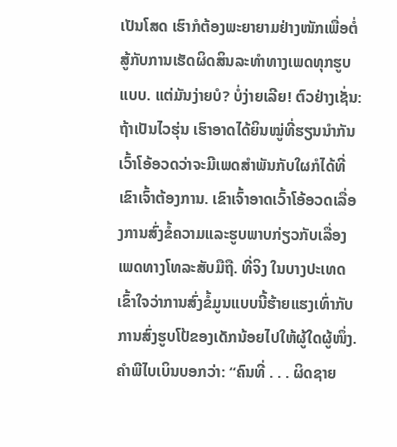ເປັນໂສດ ເຮົາກໍຕ້ອງພະຍາຍາມຢ່າງໜັກເພື່ອຕໍ່ສູ້ກັບການເຮັດຜິດສິນລະທຳທາງເພດທຸກຮູບແບບ. ແຕ່ມັນງ່າຍບໍ? ບໍ່ງ່າຍເລີຍ! ຕົວຢ່າງເຊັ່ນ: ຖ້າເປັນໄວຮຸ່ນ ເຮົາອາດໄດ້ຍິນໝູ່ທີ່ຮຽນນຳກັນເວົ້າໂອ້ອວດວ່າຈະມີເພດສຳພັນກັບໃຜກໍໄດ້ທີ່ເຂົາເຈົ້າຕ້ອງການ. ເຂົາເຈົ້າອາດເວົ້າໂອ້ອວດເລື່ອງການສົ່ງຂໍ້ຄວາມແລະຮູບພາບກ່ຽວກັບເລື່ອງເພດທາງໂທລະສັບມືຖື. ທີ່ຈິງ ໃນບາງປະເທດເຂົ້າໃຈວ່າການສົ່ງຂໍ້ມູນແບບນີ້ຮ້າຍແຮງເທົ່າກັບການສົ່ງຮູບໂປ້ຂອງເດັກນ້ອຍໄປໃຫ້ຜູ້ໃດຜູ້ໜຶ່ງ. ຄຳພີໄບເບິນບອກວ່າ: “ຄົນທີ່ . . . ຜິດຊາຍ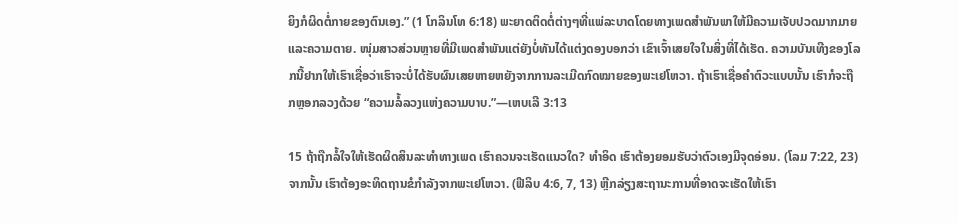ຍິງກໍຜິດຕໍ່ກາຍຂອງຕົນເອງ.” (1 ໂກລິນໂທ 6:18) ພະຍາດຕິດຕໍ່ຕ່າງໆທີ່ແພ່ລະບາດໂດຍທາງເພດສຳພັນພາໃຫ້ມີຄວາມເຈັບປວດມາກມາຍແລະຄວາມຕາຍ. ໜຸ່ມສາວສ່ວນຫຼາຍທີ່ມີເພດສຳພັນແຕ່ຍັງບໍ່ທັນໄດ້ແຕ່ງດອງບອກວ່າ ເຂົາເຈົ້າເສຍໃຈໃນສິ່ງທີ່ໄດ້ເຮັດ. ຄວາມບັນເທີງຂອງໂລກນີ້ຢາກໃຫ້ເຮົາເຊື່ອວ່າເຮົາຈະບໍ່ໄດ້ຮັບຜົນເສຍຫາຍຫຍັງຈາກການລະເມີດກົດໝາຍຂອງພະເຢໂຫວາ. ຖ້າເຮົາເຊື່ອຄຳຕົວະແບບນັ້ນ ເຮົາກໍຈະຖືກຫຼອກລວງດ້ວຍ “ຄວາມລໍ້ລວງແຫ່ງຄວາມບາບ.”—ເຫບເລີ 3:13

15 ຖ້າຖືກລໍ້ໃຈໃຫ້ເຮັດຜິດສິນລະທຳທາງເພດ ເຮົາຄວນຈະເຮັດແນວໃດ? ທຳອິດ ເຮົາຕ້ອງຍອມຮັບວ່າຕົວເອງມີຈຸດອ່ອນ. (ໂລມ 7:22, 23) ຈາກນັ້ນ ເຮົາຕ້ອງອະທິດຖານຂໍກຳລັງຈາກພະເຢໂຫວາ. (ຟີລິບ 4:6, 7, 13) ຫຼີກລ່ຽງສະຖານະການທີ່ອາດຈະເຮັດໃຫ້ເຮົາ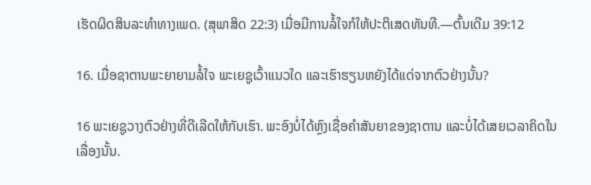ເຮັດຜິດສິນລະທຳທາງເພດ. (ສຸພາສິດ 22:3) ເມື່ອມີການລໍ້ໃຈກໍໃຫ້ປະຕິເສດທັນທີ.—ຕົ້ນເດີມ 39:12

16. ເມື່ອຊາຕານພະຍາຍາມລໍ້ໃຈ ພະເຍຊູເວົ້າແນວໃດ ແລະເຮົາຮຽນຫຍັງໄດ້ແດ່ຈາກຕົວຢ່າງນັ້ນ?

16 ພະເຍຊູວາງຕົວຢ່າງທີ່ດີເລີດໃຫ້ກັບເຮົາ. ພະອົງບໍ່ໄດ້ຫຼົງເຊື່ອຄຳສັນຍາຂອງຊາຕານ ແລະບໍ່ໄດ້ເສຍເວລາຄິດໃນເລື່ອງນັ້ນ.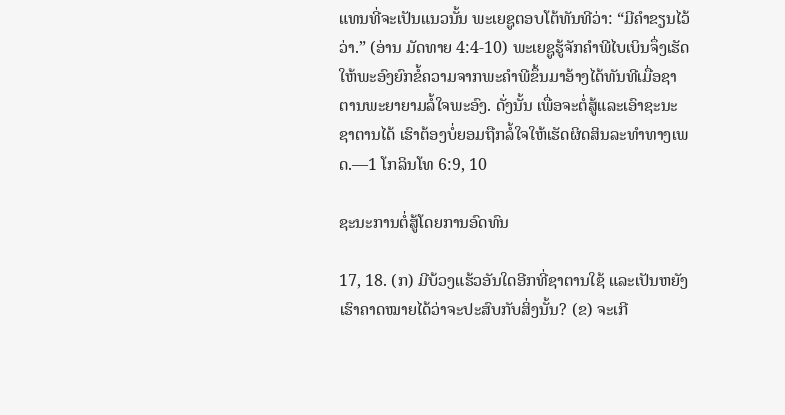ແທນທີ່ຈະເປັນແນວນັ້ນ ພະເຍຊູຕອບໂຕ້ທັນທີວ່າ: “ມີຄຳຂຽນໄວ້ວ່າ.” (ອ່ານ ມັດທາຍ 4:4-10) ພະເຍຊູຮູ້ຈັກຄຳພີໄບເບິນຈຶ່ງເຮັດໃຫ້ພະອົງຍົກຂໍ້ຄວາມຈາກພະຄຳພີຂຶ້ນມາອ້າງໄດ້ທັນທີເມື່ອຊາຕານພະຍາຍາມລໍ້ໃຈພະອົງ. ດັ່ງນັ້ນ ເພື່ອຈະຕໍ່ສູ້ແລະເອົາຊະນະຊາຕານໄດ້ ເຮົາຕ້ອງບໍ່ຍອມຖືກລໍ້ໃຈໃຫ້ເຮັດຜິດສິນລະທຳທາງເພດ.—1 ໂກລິນໂທ 6:9, 10

ຊະນະການຕໍ່ສູ້ໂດຍການອົດທົນ

17, 18. (ກ) ມີບ້ວງແຮ້ວອັນໃດອີກທີ່ຊາຕານໃຊ້ ແລະເປັນຫຍັງເຮົາຄາດໝາຍໄດ້ວ່າຈະປະສົບກັບສິ່ງນັ້ນ? (ຂ) ຈະເກີ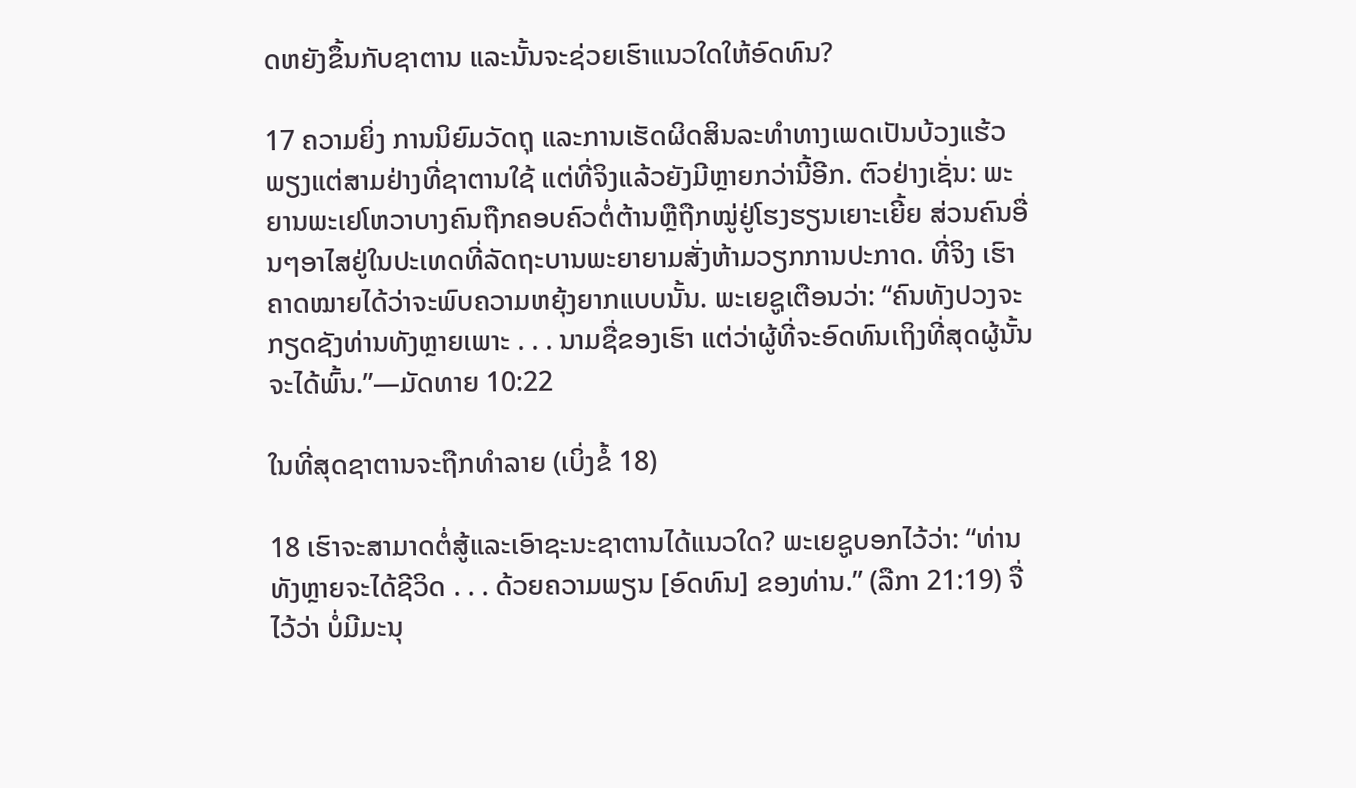ດຫຍັງຂຶ້ນກັບຊາຕານ ແລະນັ້ນຈະຊ່ວຍເຮົາແນວໃດໃຫ້ອົດທົນ?

17 ຄວາມຍິ່ງ ການນິຍົມວັດຖຸ ແລະການເຮັດຜິດສິນລະທຳທາງເພດເປັນບ້ວງແຮ້ວພຽງແຕ່ສາມຢ່າງທີ່ຊາຕານໃຊ້ ແຕ່ທີ່ຈິງແລ້ວຍັງມີຫຼາຍກວ່ານີ້ອີກ. ຕົວຢ່າງເຊັ່ນ: ພະຍານພະເຢໂຫວາບາງຄົນຖືກຄອບຄົວຕໍ່ຕ້ານຫຼືຖືກໝູ່ຢູ່ໂຮງຮຽນເຍາະເຍີ້ຍ ສ່ວນຄົນອື່ນໆອາໄສຢູ່ໃນປະເທດທີ່ລັດຖະບານພະຍາຍາມສັ່ງຫ້າມວຽກການປະກາດ. ທີ່ຈິງ ເຮົາຄາດໝາຍໄດ້ວ່າຈະພົບຄວາມຫຍຸ້ງຍາກແບບນັ້ນ. ພະເຍຊູເຕືອນວ່າ: “ຄົນທັງປວງຈະກຽດຊັງທ່ານທັງຫຼາຍເພາະ . . . ນາມຊື່ຂອງເຮົາ ແຕ່ວ່າຜູ້ທີ່ຈະອົດທົນເຖິງທີ່ສຸດຜູ້ນັ້ນຈະໄດ້ພົ້ນ.”—ມັດທາຍ 10:22

ໃນທີ່ສຸດຊາຕານຈະຖືກທຳລາຍ (ເບິ່ງຂໍ້ 18)

18 ເຮົາຈະສາມາດຕໍ່ສູ້ແລະເອົາຊະນະຊາຕານໄດ້ແນວໃດ? ພະເຍຊູບອກໄວ້ວ່າ: “ທ່ານທັງຫຼາຍຈະໄດ້ຊີວິດ . . . ດ້ວຍຄວາມພຽນ [ອົດທົນ] ຂອງທ່ານ.” (ລືກາ 21:19) ຈື່ໄວ້ວ່າ ບໍ່ມີມະນຸ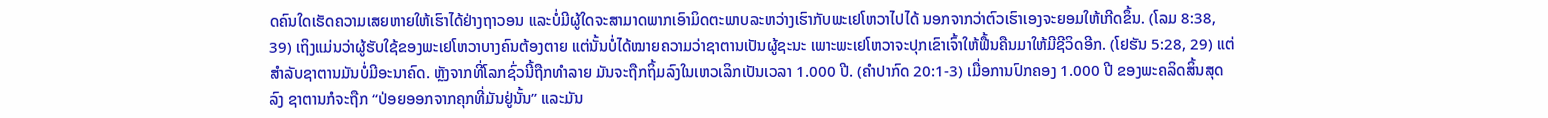ດຄົນໃດເຮັດຄວາມເສຍຫາຍໃຫ້ເຮົາໄດ້ຢ່າງຖາວອນ ແລະບໍ່ມີຜູ້ໃດຈະສາມາດພາກເອົາມິດຕະພາບລະຫວ່າງເຮົາກັບພະເຢໂຫວາໄປໄດ້ ນອກຈາກວ່າຕົວເຮົາເອງຈະຍອມໃຫ້ເກີດຂຶ້ນ. (ໂລມ 8:38, 39) ເຖິງແມ່ນວ່າຜູ້ຮັບໃຊ້ຂອງພະເຢໂຫວາບາງຄົນຕ້ອງຕາຍ ແຕ່ນັ້ນບໍ່ໄດ້ໝາຍຄວາມວ່າຊາຕານເປັນຜູ້ຊະນະ ເພາະພະເຢໂຫວາຈະປຸກເຂົາເຈົ້າໃຫ້ຟື້ນຄືນມາໃຫ້ມີຊີວິດອີກ. (ໂຢຮັນ 5:28, 29) ແຕ່ສຳລັບຊາຕານມັນບໍ່ມີອະນາຄົດ. ຫຼັງຈາກທີ່ໂລກຊົ່ວນີ້ຖືກທຳລາຍ ມັນຈະຖືກຖິ້ມລົງໃນເຫວເລິກເປັນເວລາ 1.000 ປີ. (ຄຳປາກົດ 20:1-3) ເມື່ອການປົກຄອງ 1.000 ປີ ຂອງພະຄລິດສິ້ນສຸດລົງ ຊາຕານກໍຈະຖືກ “ປ່ອຍອອກຈາກຄຸກທີ່ມັນຢູ່ນັ້ນ” ແລະມັນ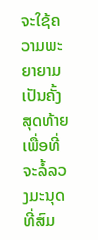ຈະໃຊ້ຄວາມພະຍາຍາມເປັນຄັ້ງສຸດທ້າຍເພື່ອທີ່ຈະລໍ້ລວງມະນຸດທີ່ສົມ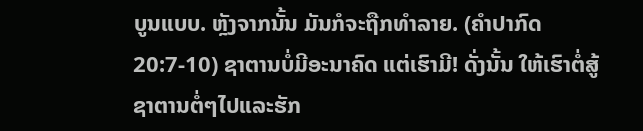ບູນແບບ. ຫຼັງຈາກນັ້ນ ມັນກໍຈະຖືກທຳລາຍ. (ຄຳປາກົດ 20:7-10) ຊາຕານບໍ່ມີອະນາຄົດ ແຕ່ເຮົາມີ! ດັ່ງນັ້ນ ໃຫ້ເຮົາຕໍ່ສູ້ຊາຕານຕໍ່ໆໄປແລະຮັກ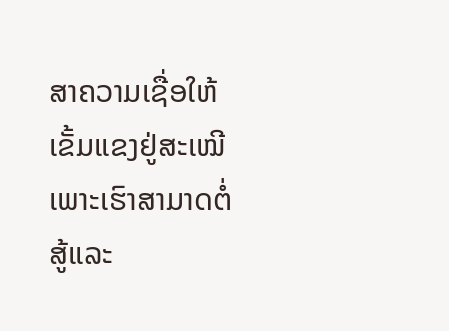ສາຄວາມເຊື່ອໃຫ້ເຂັ້ມແຂງຢູ່ສະເໝີ ເພາະເຮົາສາມາດຕໍ່ສູ້ແລະ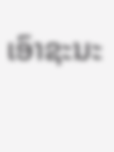ເອົາຊະນະ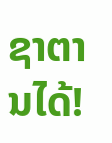ຊາຕານໄດ້!